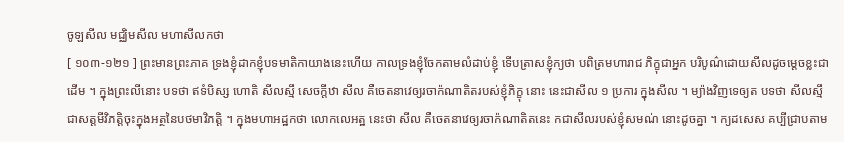ចូឡសីល មជ្ឈិមសីល មហាសីលកថា
[ ១០៣-១២១ ] ព្រះមានព្រះភាគ ទ្រងខ្ញុំដាកខ្ញុំបទមាតិកាយាងនេះហើយ កាលទ្រងខ្ញុំចែកតាមលំដាប់ខ្ញុំ ទើបត្រាសខ្ញុំក្យថា បពិត្រមហារាជ ភិក្ខុជាអ្នក បរិបូណ៌ដោយសីលដូចម្តេចខ្លះជាដើម ។ ក្នុងព្រះលីនោះ បទថា ឥទំបិស្ស ហោតិ សីលស្មឹ សេចក្តីឋា សីល គឺចេតនាវេឲ្យរចាក៉ណាតិតរបស់ខ្ញុំភិក្ខុ នោះ នេះជាសីល ១ ប្រការ ក្នុងសីល ។ ម្យ៉ាងវិញទេឲ្យត បទថា សីលស្មឹ ជាសត្តមីវិភត្តិចុះក្នុងអត្ថនៃបថមាវិភត្តិ ។ ក្នុងមហាអដ្ឋកថា លោកលេអត្ឋ នេះថា សីល គឺចេតនាវេឲ្យរចាក៉ណាតិតនេះ កជាសីលរបស់ខ្ញុំសមណ់ នោះដូចគ្នា ។ ក្យដសេស គប្បីជ្រាបតាម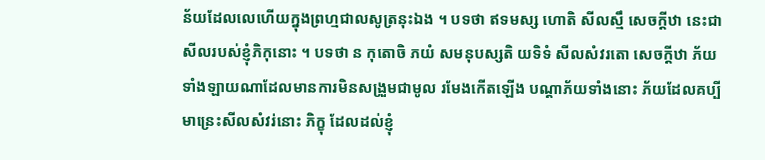ន័យដែលលេហើយក្នុងព្រហ្មជាលសូត្រនុះឯង ។ បទថា ឥទមស្ស ហោតិ សីលស្មឹ សេចក្តីឋា នេះជា សីលរបស់ខ្ញុំភិកុនោះ ។ បទថា ន កុតោចិ ភយំ សមនុបស្សតិ យទិទំ សីលសំវរតោ សេចក្តីឋា ភ័យទាំងឡាយណាដែលមានការមិនសង្រួមជាមូល រមែងកើតឡើង បណ្តាភ័យទាំងនោះ ភ័យដែលគប្បីមាន្រេះសីលសំវរ់នោះ ភិក្ខុ ដែលដល់ខ្ញុំ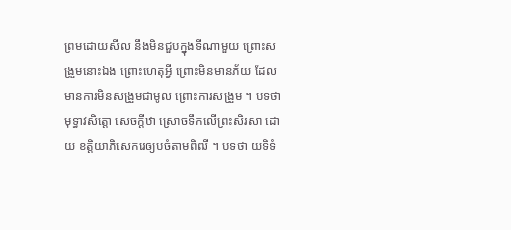ព្រមដោយសីល នឹងមិនជួបក្នុងទីណាមួយ ព្រោះសង្រួមនោះឯង ព្រោះហេតុអ្វី ព្រោះមិនមានភ័យ ដែលមានការមិនសង្រួមជាមូល ព្រោះការសង្រួម ។ បទថា មុទ្ធាវសិត្តោ សេចក្តីឋា ស្រោចទឹកលើព្រះសិរសា ដោយ ខត្តិយាភិសេករេឲ្យបចំតាមពិឍី ។ បទថា យទិទំ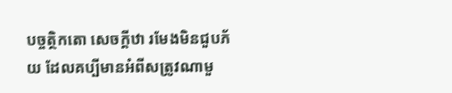បច្ចត្ថិកតោ សេចក្តីឋា រមែងមិនជួបភ័យ ដែលគប្បីមានអំពីសត្រូវណាមួ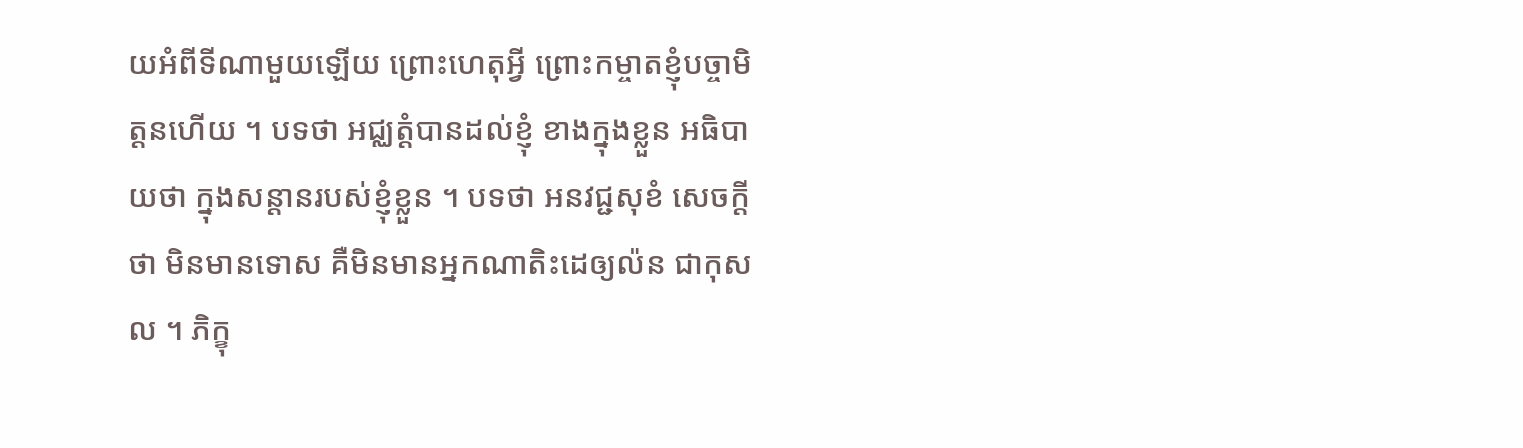យអំពីទីណាមួយឡើយ ព្រោះហេតុអ្វី ព្រោះកម្ចាតខ្ញុំបច្ចាមិត្តនហើយ ។ បទថា អជ្ឈត្តំបានដល់ខ្ញុំ ខាងក្នុងខ្លួន អធិបាយថា ក្នុងសន្តានរបស់ខ្ញុំខ្លួន ។ បទថា អនវជ្ជសុខំ សេចក្តី ថា មិនមានទោស គឺមិនមានអ្នកណាតិះដេឲ្យល៉ន ជាកុសល ។ ភិក្ខុ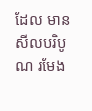ដែល មានសីលបរិបូណ រមែង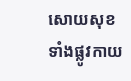សោយសុខ ទាំងផ្លូវកាយ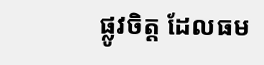ផ្លូវចិត្ត ដែលធម